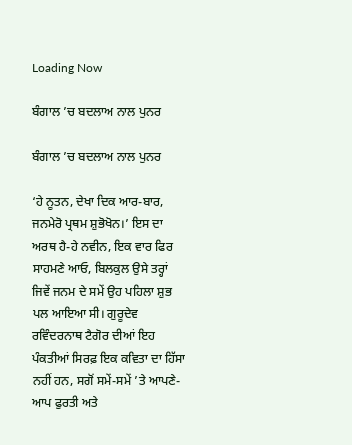Loading Now

ਬੰਗਾਲ ’ਚ ਬਦਲਾਅ ਨਾਲ ਪੁਨਰ

ਬੰਗਾਲ ’ਚ ਬਦਲਾਅ ਨਾਲ ਪੁਨਰ

‘ਹੇ ਨੂਤਨ, ਦੇਖਾ ਦਿਕ ਆਰ-ਬਾਰ, ਜਨਮੇਰੋ ਪ੍ਰਥਮ ਸ਼ੁਭੋਖੋਨ।’ ਇਸ ਦਾ ਅਰਥ ਹੈ-ਹੇ ਨਵੀਨ, ਇਕ ਵਾਰ ਫਿਰ ਸਾਹਮਣੇ ਆਓ, ਬਿਲਕੁਲ ਉਸੇ ਤਰ੍ਹਾਂ ਜਿਵੇਂ ਜਨਮ ਦੇ ਸਮੇਂ ਉਹ ਪਹਿਲਾ ਸ਼ੁਭ ਪਲ ਆਇਆ ਸੀ। ਗੁਰੂਦੇਵ ਰਵਿੰਦਰਨਾਥ ਟੈਗੋਰ ਦੀਆਂ ਇਹ ਪੰਕਤੀਆਂ ਸਿਰਫ਼ ਇਕ ਕਵਿਤਾ ਦਾ ਹਿੱਸਾ ਨਹੀਂ ਹਨ, ਸਗੋਂ ਸਮੇਂ-ਸਮੇਂ ’ਤੇ ਆਪਣੇ-ਆਪ ਫੁਰਤੀ ਅਤੇ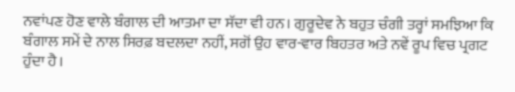ਨਵਾਂਪਣ ਹੋਣ ਵਾਲੇ ਬੰਗਾਲ ਦੀ ਆਤਮਾ ਦਾ ਸੱਦਾ ਵੀ ਹਨ। ਗੁਰੂਦੇਵ ਨੇ ਬਹੁਤ ਚੰਗੀ ਤਰ੍ਹਾਂ ਸਮਝਿਆ ਕਿ ਬੰਗਾਲ ਸਮੇਂ ਦੇ ਨਾਲ ਸਿਰਫ਼ ਬਦਲਦਾ ਨਹੀਂ, ਸਗੋਂ ਉਹ ਵਾਰ-ਵਾਰ ਬਿਹਤਰ ਅਤੇ ਨਵੇਂ ਰੂਪ ਵਿਚ ਪ੍ਰਗਟ ਹੁੰਦਾ ਹੈ।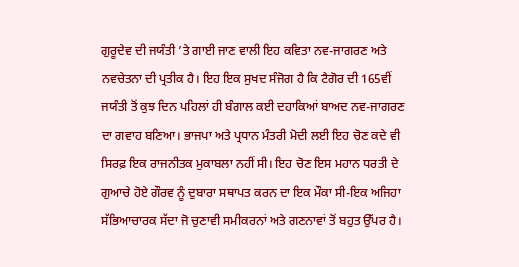ਗੁਰੂਦੇਵ ਦੀ ਜਯੰਤੀ ’ਤੇ ਗਾਈ ਜਾਣ ਵਾਲੀ ਇਹ ਕਵਿਤਾ ਨਵ-ਜਾਗਰਣ ਅਤੇ ਨਵਚੇਤਨਾ ਦੀ ਪ੍ਰਤੀਕ ਹੈ। ਇਹ ਇਕ ਸੁਖਦ ਸੰਜੋਗ ਹੈ ਕਿ ਟੈਗੋਰ ਦੀ 165ਵੀਂ ਜਯੰਤੀ ਤੋਂ ਕੁਝ ਦਿਨ ਪਹਿਲਾਂ ਹੀ ਬੰਗਾਲ ਕਈ ਦਹਾਕਿਆਂ ਬਾਅਦ ਨਵ-ਜਾਗਰਣ ਦਾ ਗਵਾਹ ਬਣਿਆ। ਭਾਜਪਾ ਅਤੇ ਪ੍ਰਧਾਨ ਮੰਤਰੀ ਮੋਦੀ ਲਈ ਇਹ ਚੋਣ ਕਦੇ ਵੀ ਸਿਰਫ਼ ਇਕ ਰਾਜਨੀਤਕ ਮੁਕਾਬਲਾ ਨਹੀਂ ਸੀ। ਇਹ ਚੋਣ ਇਸ ਮਹਾਨ ਧਰਤੀ ਦੇ ਗੁਆਚੇ ਹੋਏ ਗੌਰਵ ਨੂੰ ਦੁਬਾਰਾ ਸਥਾਪਤ ਕਰਨ ਦਾ ਇਕ ਮੌਕਾ ਸੀ-ਇਕ ਅਜਿਹਾ ਸੱਭਿਆਚਾਰਕ ਸੱਦਾ ਜੋ ਚੁਣਾਵੀ ਸਮੀਕਰਨਾਂ ਅਤੇ ਗਣਨਾਵਾਂ ਤੋਂ ਬਹੁਤ ਉੱਪਰ ਹੈ।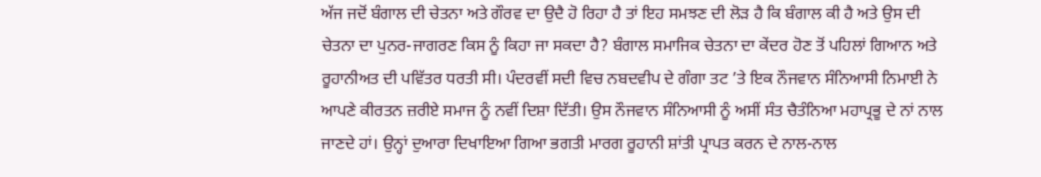ਅੱਜ ਜਦੋਂ ਬੰਗਾਲ ਦੀ ਚੇਤਨਾ ਅਤੇ ਗੌਰਵ ਦਾ ਉਦੈ ਹੋ ਰਿਹਾ ਹੈ ਤਾਂ ਇਹ ਸਮਝਣ ਦੀ ਲੋੜ ਹੈ ਕਿ ਬੰਗਾਲ ਕੀ ਹੈ ਅਤੇ ਉਸ ਦੀ ਚੇਤਨਾ ਦਾ ਪੁਨਰ-ਜਾਗਰਣ ਕਿਸ ਨੂੰ ਕਿਹਾ ਜਾ ਸਕਦਾ ਹੈ? ਬੰਗਾਲ ਸਮਾਜਿਕ ਚੇਤਨਾ ਦਾ ਕੇਂਦਰ ਹੋਣ ਤੋਂ ਪਹਿਲਾਂ ਗਿਆਨ ਅਤੇ ਰੂਹਾਨੀਅਤ ਦੀ ਪਵਿੱਤਰ ਧਰਤੀ ਸੀ। ਪੰਦਰਵੀਂ ਸਦੀ ਵਿਚ ਨਬਦਵੀਪ ਦੇ ਗੰਗਾ ਤਟ ’ਤੇ ਇਕ ਨੌਜਵਾਨ ਸੰਨਿਆਸੀ ਨਿਮਾਈ ਨੇ ਆਪਣੇ ਕੀਰਤਨ ਜ਼ਰੀਏ ਸਮਾਜ ਨੂੰ ਨਵੀਂ ਦਿਸ਼ਾ ਦਿੱਤੀ। ਉਸ ਨੌਜਵਾਨ ਸੰਨਿਆਸੀ ਨੂੰ ਅਸੀਂ ਸੰਤ ਚੈਤੰਨਿਆ ਮਹਾਪ੍ਰਭੂ ਦੇ ਨਾਂ ਨਾਲ ਜਾਣਦੇ ਹਾਂ। ਉਨ੍ਹਾਂ ਦੁਆਰਾ ਦਿਖਾਇਆ ਗਿਆ ਭਗਤੀ ਮਾਰਗ ਰੂਹਾਨੀ ਸ਼ਾਂਤੀ ਪ੍ਰਾਪਤ ਕਰਨ ਦੇ ਨਾਲ-ਨਾਲ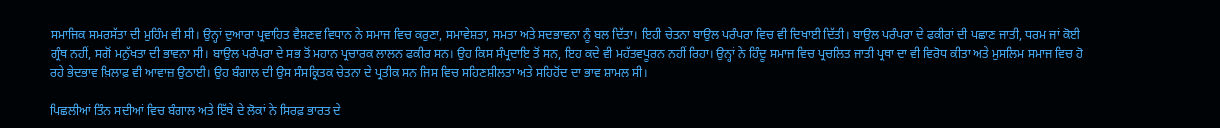ਸਮਾਜਿਕ ਸਮਰਸੱਤਾ ਦੀ ਮੁਹਿੰਮ ਵੀ ਸੀ। ਉਨ੍ਹਾਂ ਦੁਆਰਾ ਪ੍ਰਵਾਹਿਤ ਵੈਸ਼ਣਵ ਵਿਧਾਨ ਨੇ ਸਮਾਜ ਵਿਚ ਕਰੁਣਾ, ਸਮਾਵੇਸ਼ਤਾ, ਸਮਤਾ ਅਤੇ ਸਦਭਾਵਨਾ ਨੂੰ ਬਲ ਦਿੱਤਾ। ਇਹੀ ਚੇਤਨਾ ਬਾਉਲ ਪਰੰਪਰਾ ਵਿਚ ਵੀ ਦਿਖਾਈ ਦਿੱਤੀ। ਬਾਉਲ ਪਰੰਪਰਾ ਦੇ ਫਕੀਰਾਂ ਦੀ ਪਛਾਣ ਜਾਤੀ, ਧਰਮ ਜਾਂ ਕੋਈ ਗ੍ਰੰਥ ਨਹੀਂ, ਸਗੋਂ ਮਨੁੱਖਤਾ ਦੀ ਭਾਵਨਾ ਸੀ। ਬਾਉਲ ਪਰੰਪਰਾ ਦੇ ਸਭ ਤੋਂ ਮਹਾਨ ਪ੍ਰਚਾਰਕ ਲਾਲਨ ਫਕੀਰ ਸਨ। ਉਹ ਕਿਸ ਸੰਪ੍ਰਦਾਇ ਤੋਂ ਸਨ, ਇਹ ਕਦੇ ਵੀ ਮਹੱਤਵਪੂਰਨ ਨਹੀਂ ਰਿਹਾ। ਉਨ੍ਹਾਂ ਨੇ ਹਿੰਦੂ ਸਮਾਜ ਵਿਚ ਪ੍ਰਚਲਿਤ ਜਾਤੀ ਪ੍ਰਥਾ ਦਾ ਵੀ ਵਿਰੋਧ ਕੀਤਾ ਅਤੇ ਮੁਸਲਿਮ ਸਮਾਜ ਵਿਚ ਹੋ ਰਹੇ ਭੇਦਭਾਵ ਖ਼ਿਲਾਫ਼ ਵੀ ਆਵਾਜ਼ ਉਠਾਈ। ਉਹ ਬੰਗਾਲ ਦੀ ਉਸ ਸੰਸਕ੍ਰਿਤਕ ਚੇਤਨਾ ਦੇ ਪ੍ਰਤੀਕ ਸਨ ਜਿਸ ਵਿਚ ਸਹਿਣਸ਼ੀਲਤਾ ਅਤੇ ਸਹਿਹੋਂਦ ਦਾ ਭਾਵ ਸ਼ਾਮਲ ਸੀ।

ਪਿਛਲੀਆਂ ਤਿੰਨ ਸਦੀਆਂ ਵਿਚ ਬੰਗਾਲ ਅਤੇ ਇੱਥੇ ਦੇ ਲੋਕਾਂ ਨੇ ਸਿਰਫ਼ ਭਾਰਤ ਦੇ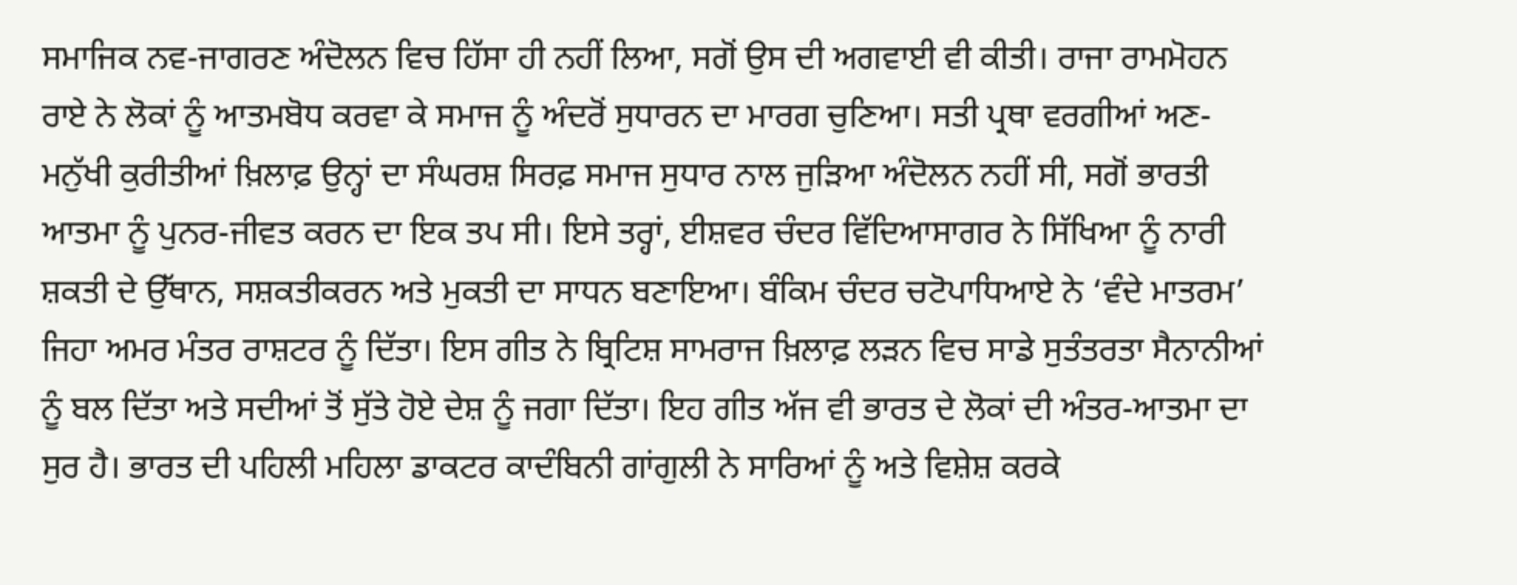ਸਮਾਜਿਕ ਨਵ-ਜਾਗਰਣ ਅੰਦੋਲਨ ਵਿਚ ਹਿੱਸਾ ਹੀ ਨਹੀਂ ਲਿਆ, ਸਗੋਂ ਉਸ ਦੀ ਅਗਵਾਈ ਵੀ ਕੀਤੀ। ਰਾਜਾ ਰਾਮਮੋਹਨ ਰਾਏ ਨੇ ਲੋਕਾਂ ਨੂੰ ਆਤਮਬੋਧ ਕਰਵਾ ਕੇ ਸਮਾਜ ਨੂੰ ਅੰਦਰੋਂ ਸੁਧਾਰਨ ਦਾ ਮਾਰਗ ਚੁਣਿਆ। ਸਤੀ ਪ੍ਰਥਾ ਵਰਗੀਆਂ ਅਣ-ਮਨੁੱਖੀ ਕੁਰੀਤੀਆਂ ਖ਼ਿਲਾਫ਼ ਉਨ੍ਹਾਂ ਦਾ ਸੰਘਰਸ਼ ਸਿਰਫ਼ ਸਮਾਜ ਸੁਧਾਰ ਨਾਲ ਜੁੜਿਆ ਅੰਦੋਲਨ ਨਹੀਂ ਸੀ, ਸਗੋਂ ਭਾਰਤੀ ਆਤਮਾ ਨੂੰ ਪੁਨਰ-ਜੀਵਤ ਕਰਨ ਦਾ ਇਕ ਤਪ ਸੀ। ਇਸੇ ਤਰ੍ਹਾਂ, ਈਸ਼ਵਰ ਚੰਦਰ ਵਿੱਦਿਆਸਾਗਰ ਨੇ ਸਿੱਖਿਆ ਨੂੰ ਨਾਰੀ ਸ਼ਕਤੀ ਦੇ ਉੱਥਾਨ, ਸਸ਼ਕਤੀਕਰਨ ਅਤੇ ਮੁਕਤੀ ਦਾ ਸਾਧਨ ਬਣਾਇਆ। ਬੰਕਿਮ ਚੰਦਰ ਚਟੋਪਾਧਿਆਏ ਨੇ ‘ਵੰਦੇ ਮਾਤਰਮ’ ਜਿਹਾ ਅਮਰ ਮੰਤਰ ਰਾਸ਼ਟਰ ਨੂੰ ਦਿੱਤਾ। ਇਸ ਗੀਤ ਨੇ ਬ੍ਰਿਟਿਸ਼ ਸਾਮਰਾਜ ਖ਼ਿਲਾਫ਼ ਲੜਨ ਵਿਚ ਸਾਡੇ ਸੁਤੰਤਰਤਾ ਸੈਨਾਨੀਆਂ ਨੂੰ ਬਲ ਦਿੱਤਾ ਅਤੇ ਸਦੀਆਂ ਤੋਂ ਸੁੱਤੇ ਹੋਏ ਦੇਸ਼ ਨੂੰ ਜਗਾ ਦਿੱਤਾ। ਇਹ ਗੀਤ ਅੱਜ ਵੀ ਭਾਰਤ ਦੇ ਲੋਕਾਂ ਦੀ ਅੰਤਰ-ਆਤਮਾ ਦਾ ਸੁਰ ਹੈ। ਭਾਰਤ ਦੀ ਪਹਿਲੀ ਮਹਿਲਾ ਡਾਕਟਰ ਕਾਦੰਬਿਨੀ ਗਾਂਗੁਲੀ ਨੇ ਸਾਰਿਆਂ ਨੂੰ ਅਤੇ ਵਿਸ਼ੇਸ਼ ਕਰਕੇ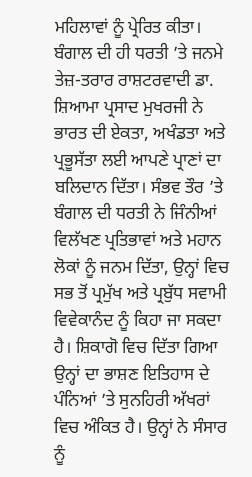ਮਹਿਲਾਵਾਂ ਨੂੰ ਪ੍ਰੇਰਿਤ ਕੀਤਾ। ਬੰਗਾਲ ਦੀ ਹੀ ਧਰਤੀ ’ਤੇ ਜਨਮੇ ਤੇਜ਼-ਤਰਾਰ ਰਾਸ਼ਟਰਵਾਦੀ ਡਾ. ਸ਼ਿਆਮਾ ਪ੍ਰਸਾਦ ਮੁਖਰਜੀ ਨੇ ਭਾਰਤ ਦੀ ਏਕਤਾ, ਅਖੰਡਤਾ ਅਤੇ ਪ੍ਰਭੂਸੱਤਾ ਲਈ ਆਪਣੇ ਪ੍ਰਾਣਾਂ ਦਾ ਬਲਿਦਾਨ ਦਿੱਤਾ। ਸੰਭਵ ਤੌਰ ’ਤੇ ਬੰਗਾਲ ਦੀ ਧਰਤੀ ਨੇ ਜਿੰਨੀਆਂ ਵਿਲੱਖਣ ਪ੍ਰਤਿਭਾਵਾਂ ਅਤੇ ਮਹਾਨ ਲੋਕਾਂ ਨੂੰ ਜਨਮ ਦਿੱਤਾ, ਉਨ੍ਹਾਂ ਵਿਚ ਸਭ ਤੋਂ ਪ੍ਰਮੁੱਖ ਅਤੇ ਪ੍ਰਬੁੱਧ ਸਵਾਮੀ ਵਿਵੇਕਾਨੰਦ ਨੂੰ ਕਿਹਾ ਜਾ ਸਕਦਾ ਹੈ। ਸ਼ਿਕਾਗੋ ਵਿਚ ਦਿੱਤਾ ਗਿਆ ਉਨ੍ਹਾਂ ਦਾ ਭਾਸ਼ਣ ਇਤਿਹਾਸ ਦੇ ਪੰਨਿਆਂ ’ਤੇ ਸੁਨਹਿਰੀ ਅੱਖਰਾਂ ਵਿਚ ਅੰਕਿਤ ਹੈ। ਉਨ੍ਹਾਂ ਨੇ ਸੰਸਾਰ ਨੂੰ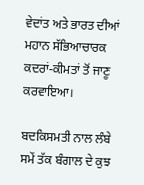ਵੇਦਾਂਤ ਅਤੇ ਭਾਰਤ ਦੀਆਂ ਮਹਾਨ ਸੱਭਿਆਚਾਰਕ ਕਦਰਾਂ-ਕੀਮਤਾਂ ਤੋਂ ਜਾਣੂ ਕਰਵਾਇਆ।

ਬਦਕਿਸਮਤੀ ਨਾਲ ਲੰਬੇ ਸਮੇਂ ਤੱਕ ਬੰਗਾਲ ਦੇ ਕੁਝ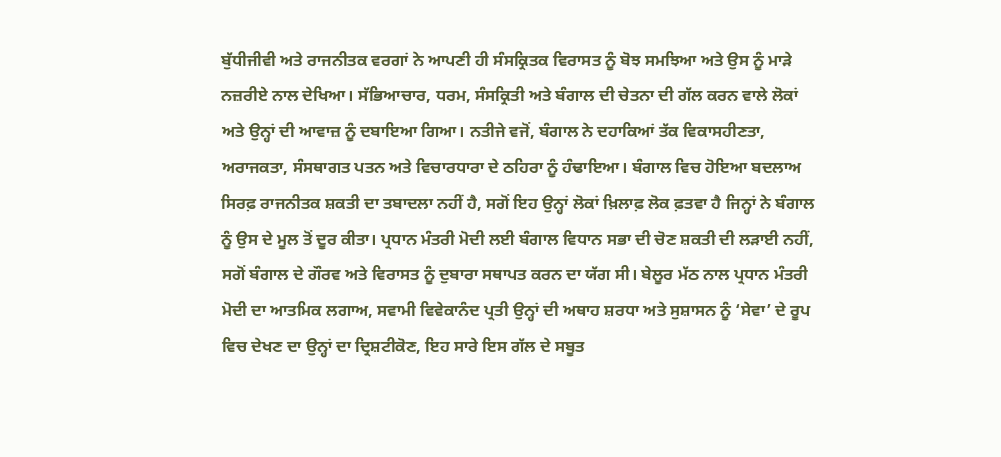ਬੁੱਧੀਜੀਵੀ ਅਤੇ ਰਾਜਨੀਤਕ ਵਰਗਾਂ ਨੇ ਆਪਣੀ ਹੀ ਸੰਸਕ੍ਰਿਤਕ ਵਿਰਾਸਤ ਨੂੰ ਬੋਝ ਸਮਝਿਆ ਅਤੇ ਉਸ ਨੂੰ ਮਾੜੇ ਨਜ਼ਰੀਏ ਨਾਲ ਦੇਖਿਆ। ਸੱਭਿਆਚਾਰ, ਧਰਮ, ਸੰਸਕ੍ਰਿਤੀ ਅਤੇ ਬੰਗਾਲ ਦੀ ਚੇਤਨਾ ਦੀ ਗੱਲ ਕਰਨ ਵਾਲੇ ਲੋਕਾਂ ਅਤੇ ਉਨ੍ਹਾਂ ਦੀ ਆਵਾਜ਼ ਨੂੰ ਦਬਾਇਆ ਗਿਆ। ਨਤੀਜੇ ਵਜੋਂ, ਬੰਗਾਲ ਨੇ ਦਹਾਕਿਆਂ ਤੱਕ ਵਿਕਾਸਹੀਣਤਾ, ਅਰਾਜਕਤਾ, ਸੰਸਥਾਗਤ ਪਤਨ ਅਤੇ ਵਿਚਾਰਧਾਰਾ ਦੇ ਠਹਿਰਾ ਨੂੰ ਹੰਢਾਇਆ। ਬੰਗਾਲ ਵਿਚ ਹੋਇਆ ਬਦਲਾਅ ਸਿਰਫ਼ ਰਾਜਨੀਤਕ ਸ਼ਕਤੀ ਦਾ ਤਬਾਦਲਾ ਨਹੀਂ ਹੈ, ਸਗੋਂ ਇਹ ਉਨ੍ਹਾਂ ਲੋਕਾਂ ਖ਼ਿਲਾਫ਼ ਲੋਕ ਫ਼ਤਵਾ ਹੈ ਜਿਨ੍ਹਾਂ ਨੇ ਬੰਗਾਲ ਨੂੰ ਉਸ ਦੇ ਮੂਲ ਤੋਂ ਦੂਰ ਕੀਤਾ। ਪ੍ਰਧਾਨ ਮੰਤਰੀ ਮੋਦੀ ਲਈ ਬੰਗਾਲ ਵਿਧਾਨ ਸਭਾ ਦੀ ਚੋਣ ਸ਼ਕਤੀ ਦੀ ਲੜਾਈ ਨਹੀਂ, ਸਗੋਂ ਬੰਗਾਲ ਦੇ ਗੌਰਵ ਅਤੇ ਵਿਰਾਸਤ ਨੂੰ ਦੁਬਾਰਾ ਸਥਾਪਤ ਕਰਨ ਦਾ ਯੱਗ ਸੀ। ਬੇਲੂਰ ਮੱਠ ਨਾਲ ਪ੍ਰਧਾਨ ਮੰਤਰੀ ਮੋਦੀ ਦਾ ਆਤਮਿਕ ਲਗਾਅ, ਸਵਾਮੀ ਵਿਵੇਕਾਨੰਦ ਪ੍ਰਤੀ ਉਨ੍ਹਾਂ ਦੀ ਅਥਾਹ ਸ਼ਰਧਾ ਅਤੇ ਸੁਸ਼ਾਸਨ ਨੂੰ ‘ਸੇਵਾ’ ਦੇ ਰੂਪ ਵਿਚ ਦੇਖਣ ਦਾ ਉਨ੍ਹਾਂ ਦਾ ਦ੍ਰਿਸ਼ਟੀਕੋਣ, ਇਹ ਸਾਰੇ ਇਸ ਗੱਲ ਦੇ ਸਬੂਤ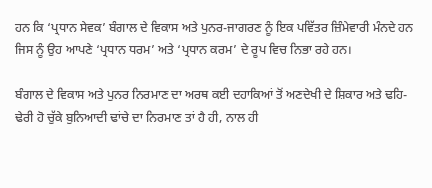ਹਨ ਕਿ ‘ਪ੍ਰਧਾਨ ਸੇਵਕ’ ਬੰਗਾਲ ਦੇ ਵਿਕਾਸ ਅਤੇ ਪੁਨਰ-ਜਾਗਰਣ ਨੂੰ ਇਕ ਪਵਿੱਤਰ ਜ਼ਿੰਮੇਵਾਰੀ ਮੰਨਦੇ ਹਨ ਜਿਸ ਨੂੰ ਉਹ ਆਪਣੇ ‘ਪ੍ਰਧਾਨ ਧਰਮ’ ਅਤੇ ‘ਪ੍ਰਧਾਨ ਕਰਮ’ ਦੇ ਰੂਪ ਵਿਚ ਨਿਭਾ ਰਹੇ ਹਨ।

ਬੰਗਾਲ ਦੇ ਵਿਕਾਸ ਅਤੇ ਪੁਨਰ ਨਿਰਮਾਣ ਦਾ ਅਰਥ ਕਈ ਦਹਾਕਿਆਂ ਤੋਂ ਅਣਦੇਖੀ ਦੇ ਸ਼ਿਕਾਰ ਅਤੇ ਢਹਿ-ਢੇਰੀ ਹੋ ਚੁੱਕੇ ਬੁਨਿਆਦੀ ਢਾਂਚੇ ਦਾ ਨਿਰਮਾਣ ਤਾਂ ਹੈ ਹੀ, ਨਾਲ ਹੀ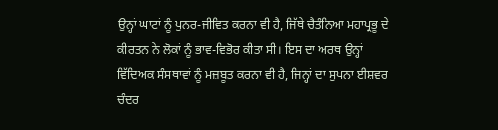ਉਨ੍ਹਾਂ ਘਾਟਾਂ ਨੂੰ ਪੁਨਰ-ਜੀਵਿਤ ਕਰਨਾ ਵੀ ਹੈ, ਜਿੱਥੇ ਚੈਤੰਨਿਆ ਮਹਾਪ੍ਰਭੂ ਦੇ ਕੀਰਤਨ ਨੇ ਲੋਕਾਂ ਨੂੰ ਭਾਵ-ਵਿਭੋਰ ਕੀਤਾ ਸੀ। ਇਸ ਦਾ ਅਰਥ ਉਨ੍ਹਾਂ ਵਿੱਦਿਅਕ ਸੰਸਥਾਵਾਂ ਨੂੰ ਮਜ਼ਬੂਤ ਕਰਨਾ ਵੀ ਹੈ, ਜਿਨ੍ਹਾਂ ਦਾ ਸੁਪਨਾ ਈਸ਼ਵਰ ਚੰਦਰ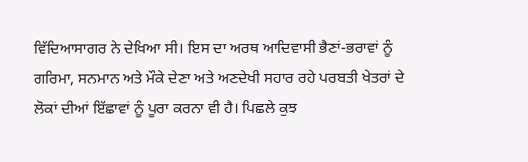ਵਿੱਦਿਆਸਾਗਰ ਨੇ ਦੇਖਿਆ ਸੀ। ਇਸ ਦਾ ਅਰਥ ਆਦਿਵਾਸੀ ਭੈਣਾਂ-ਭਰਾਵਾਂ ਨੂੰ ਗਰਿਮਾ, ਸਨਮਾਨ ਅਤੇ ਮੌਕੇ ਦੇਣਾ ਅਤੇ ਅਣਦੇਖੀ ਸਹਾਰ ਰਹੇ ਪਰਬਤੀ ਖੇਤਰਾਂ ਦੇ ਲੋਕਾਂ ਦੀਆਂ ਇੱਛਾਵਾਂ ਨੂੰ ਪੂਰਾ ਕਰਨਾ ਵੀ ਹੈ। ਪਿਛਲੇ ਕੁਝ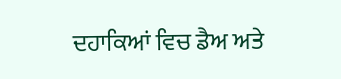ਦਹਾਕਿਆਂ ਵਿਚ ਡੈਅ ਅਤੇ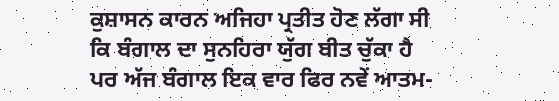ਕੁਸ਼ਾਸਨ ਕਾਰਨ ਅਜਿਹਾ ਪ੍ਰਤੀਤ ਹੋਣ ਲੱਗਾ ਸੀ ਕਿ ਬੰਗਾਲ ਦਾ ਸੁਨਹਿਰਾ ਯੁੱਗ ਬੀਤ ਚੁੱਕਾ ਹੈ ਪਰ ਅੱਜ ਬੰਗਾਲ ਇਕ ਵਾਰ ਫਿਰ ਨਵੇਂ ਆਤਮ-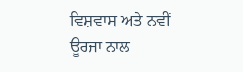ਵਿਸ਼ਵਾਸ ਅਤੇ ਨਵੀਂ ਊਰਜਾ ਨਾਲ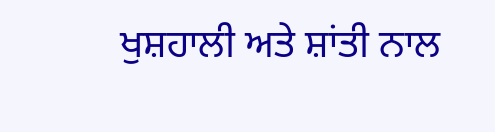ਖੁਸ਼ਹਾਲੀ ਅਤੇ ਸ਼ਾਂਤੀ ਨਾਲ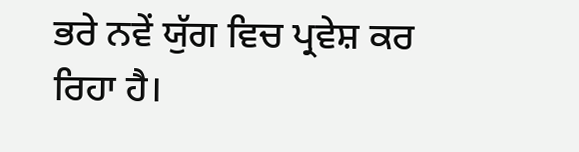ਭਰੇ ਨਵੇਂ ਯੁੱਗ ਵਿਚ ਪ੍ਰਵੇਸ਼ ਕਰ ਰਿਹਾ ਹੈ।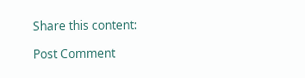Share this content:

Post Comment